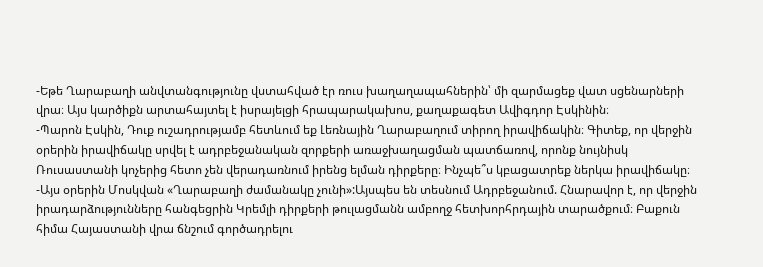-Եթե Ղարաբաղի անվտանգությունը վստահված էր ռուս խաղաղապահներին՝ մի զարմացեք վատ սցենարների վրա։ Այս կարծիքն արտահայտել է իսրայելցի հրապարակախոս, քաղաքագետ Ավիգդոր Էսկինին։
-Պարոն Էսկին, Դուք ուշադրությամբ հետևում եք Լեռնային Ղարաբաղում տիրող իրավիճակին։ Գիտեք, որ վերջին օրերին իրավիճակը սրվել է ադրբեջանական զորքերի առաջխաղացման պատճառով, որոնք նույնիսկ Ռուսաստանի կոչերից հետո չեն վերադառնում իրենց ելման դիրքերը։ Ինչպե՞ս կբացատրեք ներկա իրավիճակը։
-Այս օրերին Մոսկվան «Ղարաբաղի ժամանակը չունի»:Այսպես են տեսնում Ադրբեջանում. Հնարավոր է, որ վերջին իրադարձությունները հանգեցրին Կրեմլի դիրքերի թուլացմանն ամբողջ հետխորհրդային տարածքում։ Բաքուն հիմա Հայաստանի վրա ճնշում գործադրելու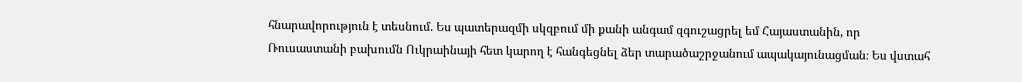հնարավորություն է տեսնում. Ես պատերազմի սկզբում մի քանի անգամ զգուշացրել եմ Հայաստանին, որ Ռուսաստանի բախումն Ուկրաինայի հետ կարող է հանգեցնել ձեր տարածաշրջանում ապակայունացման։ Ես վստահ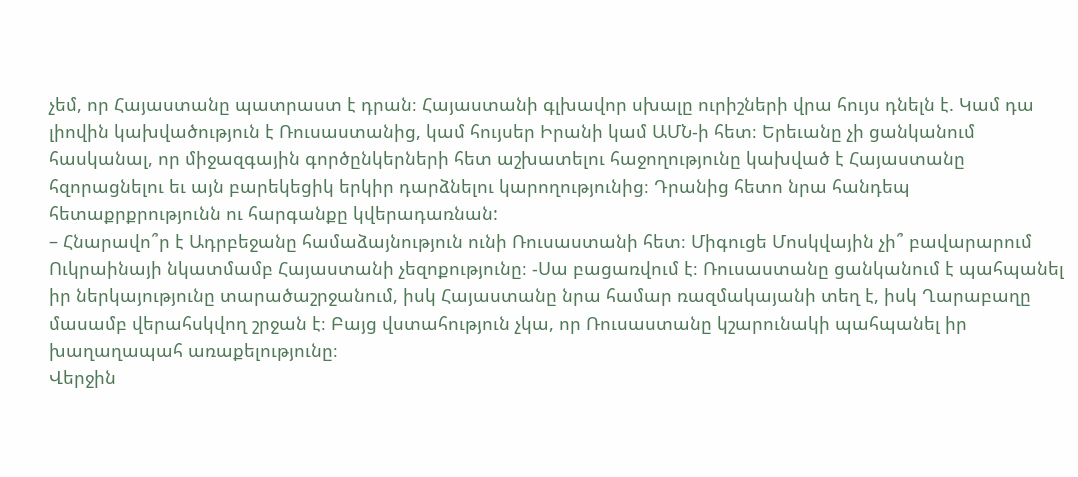չեմ, որ Հայաստանը պատրաստ է դրան։ Հայաստանի գլխավոր սխալը ուրիշների վրա հույս դնելն է. Կամ դա լիովին կախվածություն է Ռուսաստանից, կամ հույսեր Իրանի կամ ԱՄՆ-ի հետ։ Երեւանը չի ցանկանում հասկանալ, որ միջազգային գործընկերների հետ աշխատելու հաջողությունը կախված է Հայաստանը հզորացնելու եւ այն բարեկեցիկ երկիր դարձնելու կարողությունից։ Դրանից հետո նրա հանդեպ հետաքրքրությունն ու հարգանքը կվերադառնան:
– Հնարավո՞ր է Ադրբեջանը համաձայնություն ունի Ռուսաստանի հետ։ Միգուցե Մոսկվային չի՞ բավարարում Ուկրաինայի նկատմամբ Հայաստանի չեզոքությունը։ -Սա բացառվում է։ Ռուսաստանը ցանկանում է պահպանել իր ներկայությունը տարածաշրջանում, իսկ Հայաստանը նրա համար ռազմակայանի տեղ է, իսկ Ղարաբաղը մասամբ վերահսկվող շրջան է։ Բայց վստահություն չկա, որ Ռուսաստանը կշարունակի պահպանել իր խաղաղապահ առաքելությունը։
Վերջին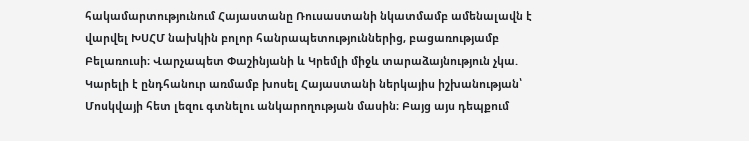հակամարտությունում Հայաստանը Ռուսաստանի նկատմամբ ամենալավն է վարվել ԽՍՀՄ նախկին բոլոր հանրապետություններից, բացառությամբ Բելառուսի։ Վարչապետ Փաշինյանի և Կրեմլի միջև տարաձայնություն չկա. Կարելի է ընդհանուր առմամբ խոսել Հայաստանի ներկայիս իշխանության՝ Մոսկվայի հետ լեզու գտնելու անկարողության մասին։ Բայց այս դեպքում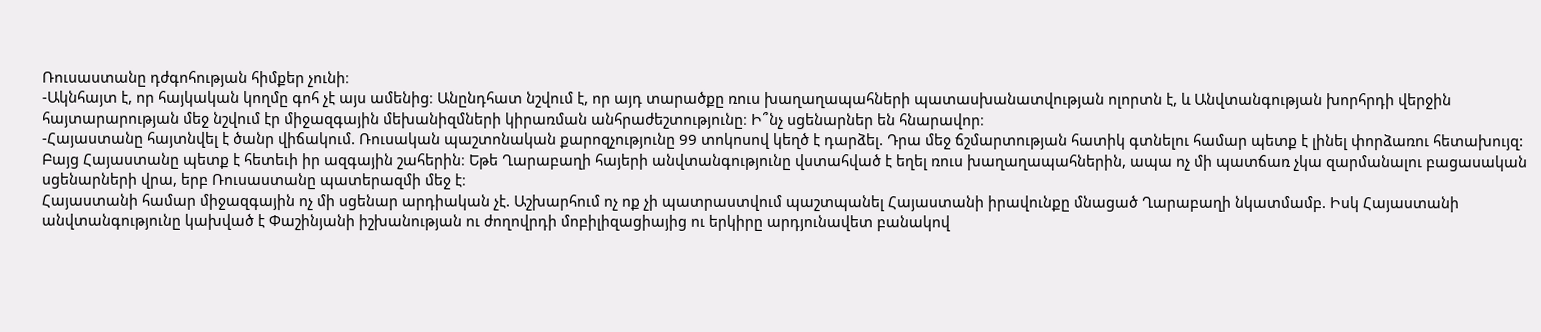Ռուսաստանը դժգոհության հիմքեր չունի։
-Ակնհայտ է, որ հայկական կողմը գոհ չէ այս ամենից։ Անընդհատ նշվում է, որ այդ տարածքը ռուս խաղաղապահների պատասխանատվության ոլորտն է, և Անվտանգության խորհրդի վերջին հայտարարության մեջ նշվում էր միջազգային մեխանիզմների կիրառման անհրաժեշտությունը։ Ի՞նչ սցենարներ են հնարավոր։
-Հայաստանը հայտնվել է ծանր վիճակում. Ռուսական պաշտոնական քարոզչությունը 99 տոկոսով կեղծ է դարձել. Դրա մեջ ճշմարտության հատիկ գտնելու համար պետք է լինել փորձառու հետախույզ: Բայց Հայաստանը պետք է հետեւի իր ազգային շահերին։ Եթե Ղարաբաղի հայերի անվտանգությունը վստահված է եղել ռուս խաղաղապահներին, ապա ոչ մի պատճառ չկա զարմանալու բացասական սցենարների վրա, երբ Ռուսաստանը պատերազմի մեջ է։
Հայաստանի համար միջազգային ոչ մի սցենար արդիական չէ. Աշխարհում ոչ ոք չի պատրաստվում պաշտպանել Հայաստանի իրավունքը մնացած Ղարաբաղի նկատմամբ. Իսկ Հայաստանի անվտանգությունը կախված է Փաշինյանի իշխանության ու ժողովրդի մոբիլիզացիայից ու երկիրը արդյունավետ բանակով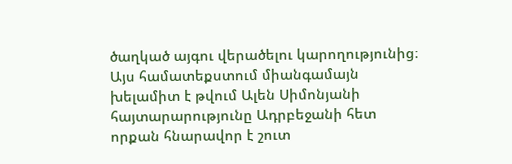ծաղկած այգու վերածելու կարողությունից։ Այս համատեքստում միանգամայն խելամիտ է թվում Ալեն Սիմոնյանի հայտարարությունը Ադրբեջանի հետ որքան հնարավոր է շուտ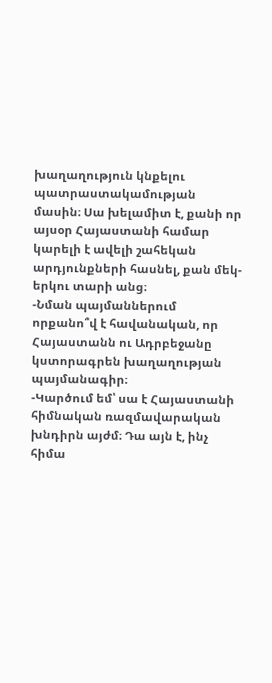խաղաղություն կնքելու պատրաստակամության մասին։ Սա խելամիտ է, քանի որ այսօր Հայաստանի համար կարելի է ավելի շահեկան արդյունքների հասնել, քան մեկ-երկու տարի անց։
-Նման պայմաններում որքանո՞վ է հավանական, որ Հայաստանն ու Ադրբեջանը կստորագրեն խաղաղության պայմանագիր։
-Կարծում եմ՝ սա է Հայաստանի հիմնական ռազմավարական խնդիրն այժմ։ Դա այն է, ինչ հիմա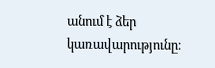անում է ձեր կառավարությունը։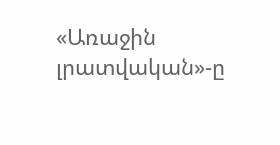«Առաջին լրատվական»-ը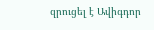զրուցել է Ավիգդոր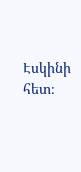Էսկինի հետ։